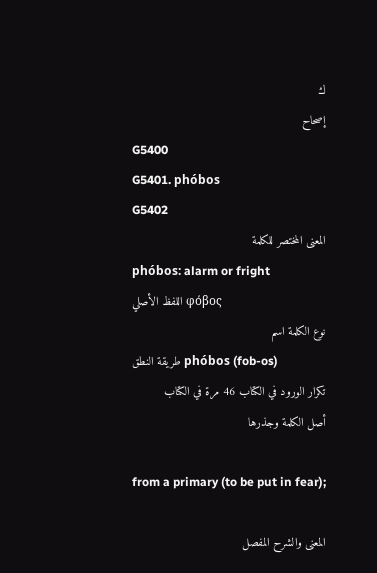ك
إصحاح
G5400
G5401. phóbos
G5402
المعنى المختصر للكلمة
phóbos: alarm or fright
اللفظ الأصلي φόβος
نوع الكلمة اسم
طريقة النطق phóbos (fob-os)
تكرار الورود في الكتاب 46 مرة في الكتاب
أصل الكلمة وجذرها

from a primary (to be put in fear);

المعنى والشرح المفصل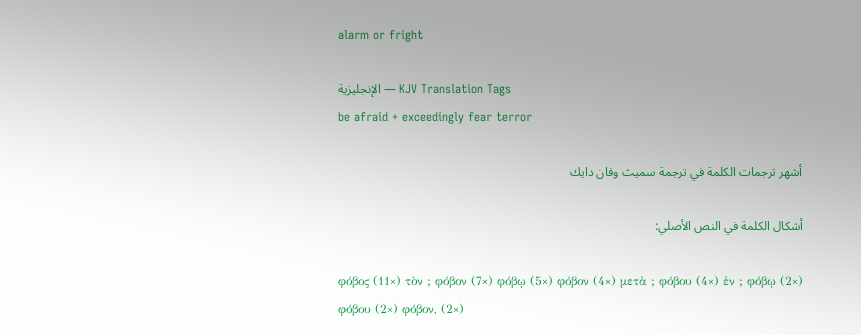alarm or fright

الإنجليزية — KJV Translation Tags
be afraid + exceedingly fear terror

أشهر ترجمات الكلمة في ترجمة سميث وفان دايك

أشكال الكلمة في النص الأصلي:

φόβος (11×) τὸν ; φόβον (7×) φόβῳ (5×) φόβον (4×) μετὰ ; φόβου (4×) ἐν ; φόβῳ (2×) φόβου (2×) φόβον, (2×)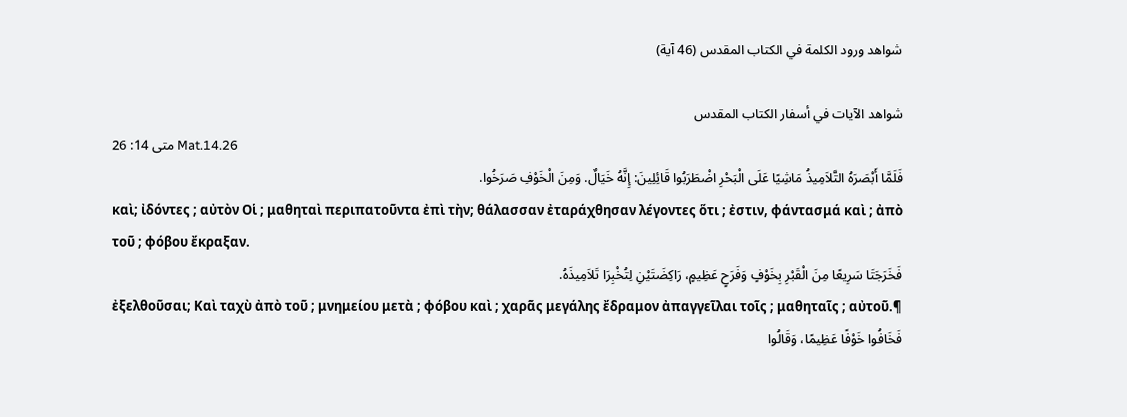شواهد ورود الكلمة في الكتاب المقدس (46 آية)

شواهد الآيات في أسفار الكتاب المقدس
متى 14: 26 Mat.14.26
فَلَمَّا أَبْصَرَهُ التَّلاَمِيذُ مَاشِيًا عَلَى الْبَحْرِ اضْطَرَبُوا قَائِلِينَ: إِنَّهُ خَيَالٌ. وَمِنَ الْخَوْفِ صَرَخُوا.
καὶ; ἰδόντες ; αὐτὸν Οἱ ; μαθηταὶ περιπατοῦντα ἐπὶ τὴν; θάλασσαν ἐταράχθησαν λέγοντες ὅτι ; ἐστιν, φάντασμά καὶ ; ἀπὸ τοῦ ; φόβου ἔκραξαν.
فَخَرَجَتَا سَرِيعًا مِنَ الْقَبْرِ بِخَوْفٍ وَفَرَحٍ عَظِيمٍ، رَاكِضَتَيْنِ لِتُخْبِرَا تَلاَمِيذَهُ.
ἐξελθοῦσαι; Καὶ ταχὺ ἀπὸ τοῦ ; μνημείου μετὰ ; φόβου καὶ ; χαρᾶς μεγάλης ἔδραμον ἀπαγγεῖλαι τοῖς ; μαθηταῖς ; αὐτοῦ.¶
فَخَافُوا خَوْفًا عَظِيمًا، وَقَالُوا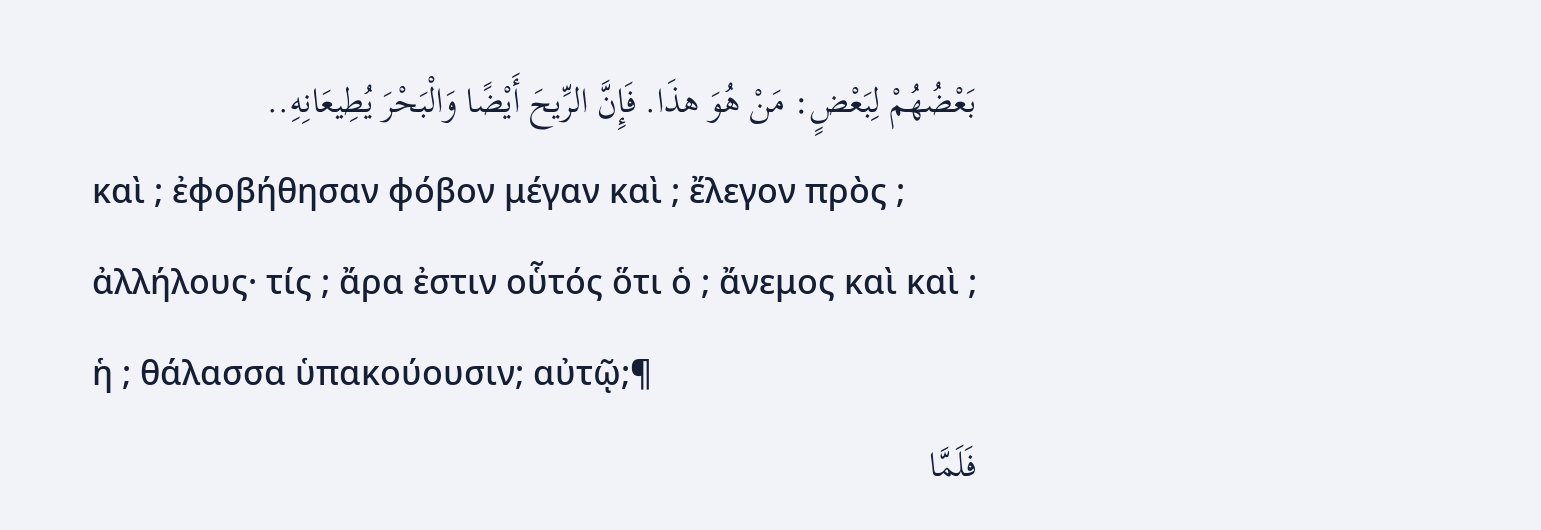بَعْضُهُمْ لِبَعْضٍ: مَنْ هُوَ هذَا. فَإِنَّ الرِّيحَ أَيْضًا وَالْبَحْرَ يُطِيعَانِهِ..
καὶ ; ἐφοβήθησαν φόβον μέγαν καὶ ; ἔλεγον πρὸς ; ἀλλήλους· τίς ; ἄρα ἐστιν οὗτός ὅτι ὁ ; ἄνεμος καὶ καὶ ; ἡ ; θάλασσα ὑπακούουσιν; αὐτῷ;¶
فَلَمَّا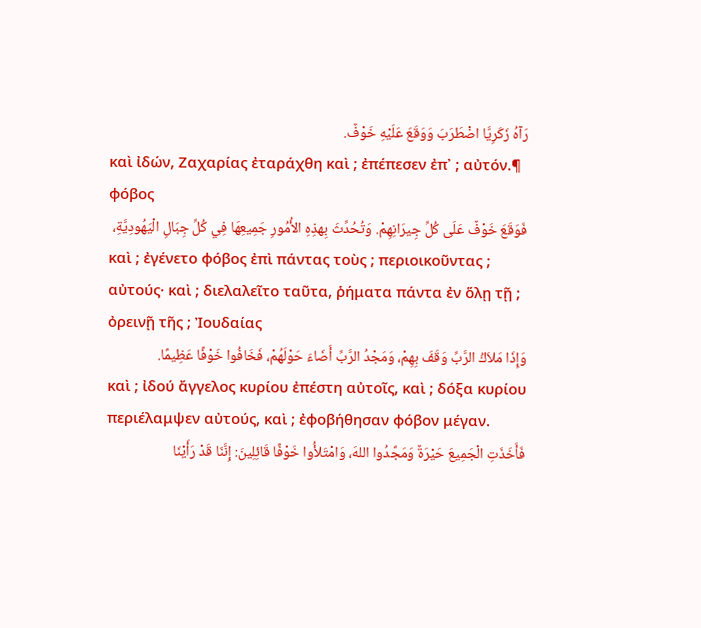رَآهُ زَكَرِيَّا اضْطَرَبَ وَوَقَعَ عَلَيْهِ خَوْفٌ.
καὶ ἰδών, Ζαχαρίας ἐταράχθη καὶ ; ἐπέπεσεν ἐπ᾽ ; αὐτόν.¶ φόβος
فَوَقَعَ خَوْفٌ عَلَى كُلِّ جِيرَانِهِمْ. وَتُحُدِّثَ بِهذِهِ الأُمُورِ جَمِيعِهَا فِي كُلِّ جِبَالِ الْيَهُودِيَّةِ،
καὶ ; ἐγένετο φόβος ἐπὶ πάντας τοὺς ; περιοικοῦντας ; αὐτούς· καὶ ; διελαλεῖτο ταῦτα, ῥήματα πάντα ἐν ὅλῃ τῇ ; ὀρεινῇ τῆς ; Ἰουδαίας
وَإِذَا مَلاَكُ الرَّبِّ وَقَفَ بِهِمْ، وَمَجْدُ الرَّبِّ أَضَاءَ حَوْلَهُمْ، فَخَافُوا خَوْفًا عَظِيمًا.
καὶ ; ἰδού ἄγγελος κυρίου ἐπέστη αὐτοῖς, καὶ ; δόξα κυρίου περιέλαμψεν αὐτούς, καὶ ; ἐφοβήθησαν φόβον μέγαν.
فَأَخَذَتِ الْجَمِيعَ حَيْرَةٌ وَمَجَّدُوا اللهَ، وَامْتَلأُوا خَوْفًا قَائِلِينَ: إِنَّنَا قَدْ رَأَيْنَا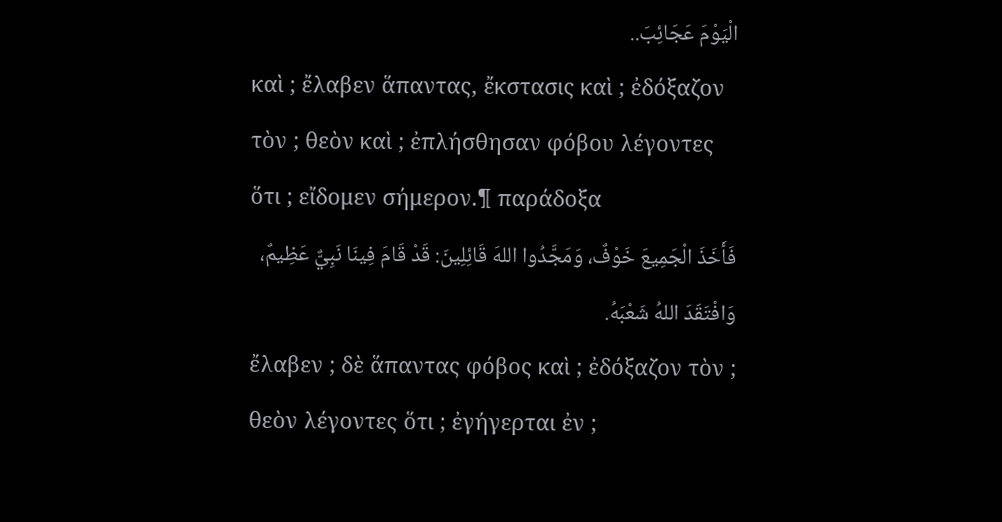الْيَوْمَ عَجَائِبَ..
καὶ ; ἔλαβεν ἅπαντας, ἔκστασις καὶ ; ἐδόξαζον τὸν ; θεὸν καὶ ; ἐπλήσθησαν φόβου λέγοντες ὅτι ; εἴδομεν σήμερον.¶ παράδοξα
فَأَخَذَ الْجَمِيعَ خَوْفٌ، وَمَجَّدُوا اللهَ قَائِلِينَ: قَدْ قَامَ فِينَا نَبِيٌّ عَظِيمٌ، وَافْتَقَدَ اللهُ شَعْبَهُ.
ἔλαβεν ; δὲ ἅπαντας φόβος καὶ ; ἐδόξαζον τὸν ; θεὸν λέγοντες ὅτι ; ἐγήγερται ἐν ;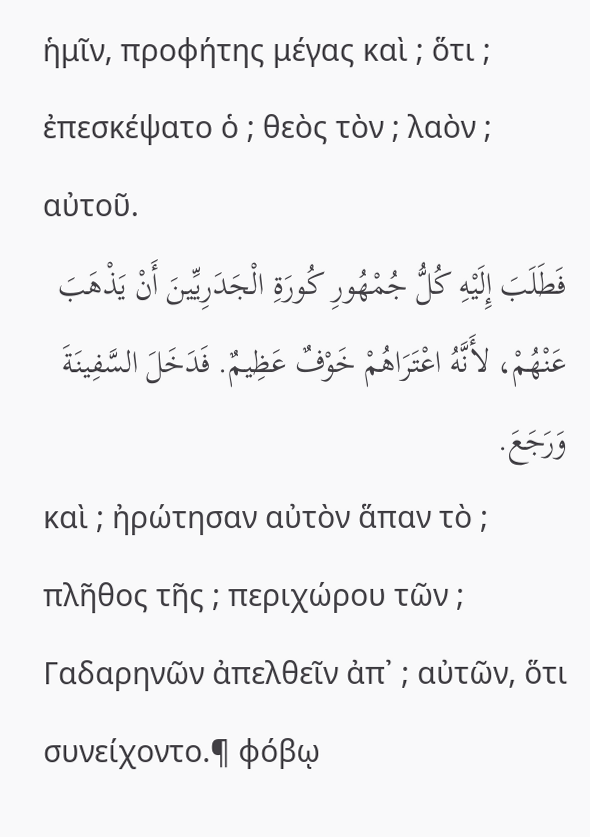ἡμῖν, προφήτης μέγας καὶ ; ὅτι ; ἐπεσκέψατο ὁ ; θεὸς τὸν ; λαὸν ; αὐτοῦ.
فَطَلَبَ إِلَيْهِ كُلُّ جُمْهُورِ كُورَةِ الْجَدَرِيِّينَ أَنْ يَذْهَبَ عَنْهُمْ، لأَنَّهُ اعْتَرَاهُمْ خَوْفٌ عَظِيمٌ. فَدَخَلَ السَّفِينَةَ وَرَجَعَ.
καὶ ; ἠρώτησαν αὐτὸν ἅπαν τὸ ; πλῆθος τῆς ; περιχώρου τῶν ; Γαδαρηνῶν ἀπελθεῖν ἀπ᾽ ; αὐτῶν, ὅτι συνείχοντο.¶ φόβῳ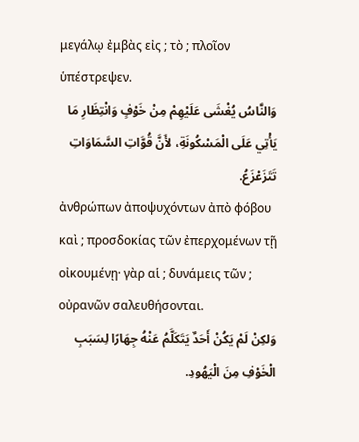μεγάλῳ ἐμβὰς εἰς ; τὸ ; πλοῖον ὑπέστρεψεν.
وَالنَّاسُ يُغْشَى عَلَيْهِمْ مِنْ خَوْفٍ وَانْتِظَارِ مَا يَأْتِي عَلَى الْمَسْكُونَةِ، لأَنَّ قُوَّاتِ السَّمَاوَاتِ تَتَزَعْزَعُ.
ἀνθρώπων ἀποψυχόντων ἀπὸ φόβου καὶ ; προσδοκίας τῶν ἐπερχομένων τῇ οἰκουμένῃ· γὰρ αἱ ; δυνάμεις τῶν ; οὐρανῶν σαλευθήσονται.
وَلكِنْ لَمْ يَكُنْ أَحَدٌ يَتَكَلَّمُ عَنْهُ جِهَارًا لِسَبَبِ الْخَوْفِ مِنَ الْيَهُودِ.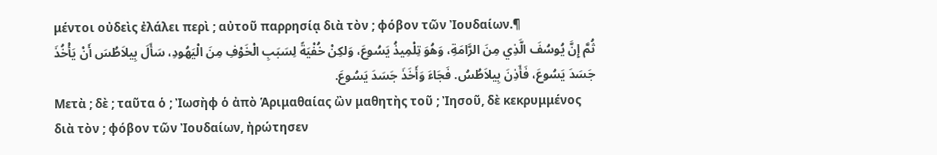μέντοι οὐδεὶς ἐλάλει περὶ ; αὐτοῦ παρρησίᾳ διὰ τὸν ; φόβον τῶν Ἰουδαίων.¶
ثُمَّ إِنَّ يُوسُفَ الَّذِي مِنَ الرَّامَةِ، وَهُوَ تِلْمِيذُ يَسُوعَ، وَلكِنْ خُفْيَةً لِسَبَبِ الْخَوْفِ مِنَ الْيَهُودِ، سَأَلَ بِيلاَطُسَ أَنْ يَأْخُذَ جَسَدَ يَسُوعَ، فَأَذِنَ بِيلاَطُسُ. فَجَاءَ وَأَخَذَ جَسَدَ يَسُوعَ.
Μετὰ ; δὲ ; ταῦτα ὁ ; Ἰωσὴφ ὁ ἀπὸ Ἁριμαθαίας ὢν μαθητὴς τοῦ ; Ἰησοῦ, δὲ κεκρυμμένος διὰ τὸν ; φόβον τῶν Ἰουδαίων, ἠρώτησεν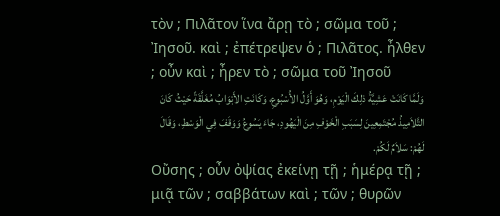τὸν ; Πιλᾶτον ἵνα ἄρῃ τὸ ; σῶμα τοῦ ; Ἰησοῦ. καὶ ; ἐπέτρεψεν ὁ ; Πιλᾶτος. ἦλθεν ; οὖν καὶ ; ἦρεν τὸ ; σῶμα τοῦ Ἰησοῦ
وَلَمَّا كَانَتْ عَشِيَّةُ ذلِكَ الْيَوْمِ، وَهُوَ أَوَّلُ الأُسْبُوعِ، وَكَانَتِ الأَبْوَابُ مُغَلَّقَةً حَيْثُ كَانَ التَّلاَمِيذُ مُجْتَمِعِينَ لِسَبَبِ الْخَوْفِ مِنَ الْيَهُودِ، جَاءَ يَسُوعُ وَوَقَفَ فِي الْوَسْطِ، وَقَالَ لَهُمْ: سَلاَمٌ لَكُمْ.
Οὔσης ; οὖν ὀψίας ἐκείνῃ τῇ ; ἡμέρᾳ τῇ ; μιᾷ τῶν ; σαββάτων καὶ ; τῶν ; θυρῶν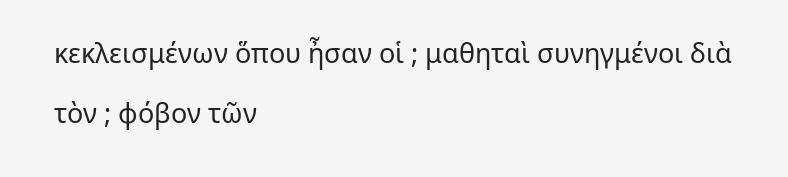κεκλεισμένων ὅπου ἦσαν οἱ ; μαθηταὶ συνηγμένοι διὰ τὸν ; φόβον τῶν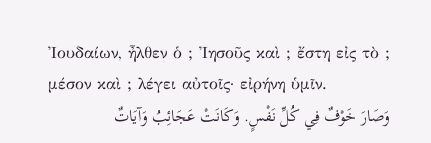Ἰουδαίων, ἦλθεν ὁ ; Ἰησοῦς καὶ ; ἔστη εἰς τὸ ; μέσον καὶ ; λέγει αὐτοῖς· εἰρήνη ὑμῖν.
وَصَارَ خَوْفٌ فِي كُلِّ نَفْسٍ. وَكَانَتْ عَجَائِبُ وَآيَاتٌ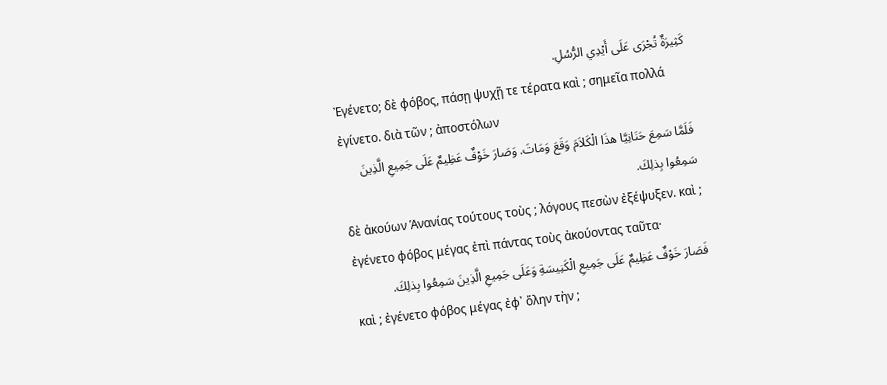كَثِيرَةٌ تُجْرَى عَلَى أَيْدِي الرُّسُلِ.
Ἐγένετο; δὲ φόβος, πάσῃ ψυχῇ τε τέρατα καὶ ; σημεῖα πολλά ἐγίνετο. διὰ τῶν ; ἀποστόλων
فَلَمَّا سَمِعَ حَنَانِيَّا هذَا الْكَلاَمَ وَقَعَ وَمَاتَ. وَصَارَ خَوْفٌ عَظِيمٌ عَلَى جَمِيعِ الَّذِينَ سَمِعُوا بِذلِكَ.
δὲ ἀκούων Ἁνανίας τούτους τοὺς ; λόγους πεσὼν ἐξέψυξεν. καὶ ; ἐγένετο φόβος μέγας ἐπὶ πάντας τοὺς ἀκούοντας ταῦτα·
فَصَارَ خَوْفٌ عَظِيمٌ عَلَى جَمِيعِ الْكَنِيسَةِ وَعَلَى جَمِيعِ الَّذِينَ سَمِعُوا بِذلِكَ.
καὶ ; ἐγένετο φόβος μέγας ἐφ᾽ ὅλην τὴν ;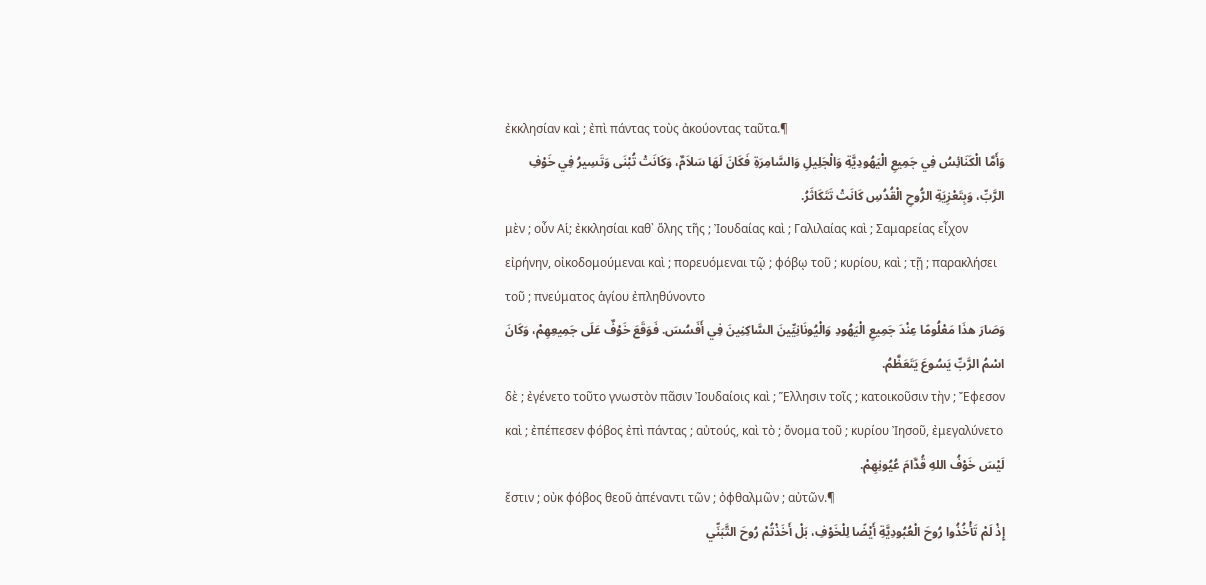ἐκκλησίαν καὶ ; ἐπὶ πάντας τοὺς ἀκούοντας ταῦτα.¶
وَأَمَّا الْكَنَائِسُ فِي جَمِيعِ الْيَهُودِيَّةِ وَالْجَلِيلِ وَالسَّامِرَةِ فَكَانَ لَهَا سَلاَمٌ، وَكَانَتْ تُبْنَى وَتَسِيرُ فِي خَوْفِ الرَّبِّ، وَبِتَعْزِيَةِ الرُّوحِ الْقُدُسِ كَانَتْ تَتَكَاثَرُ.
μὲν ; οὖν Αἱ; ἐκκλησίαι καθ᾽ ὅλης τῆς ; Ἰουδαίας καὶ ; Γαλιλαίας καὶ ; Σαμαρείας εἶχον εἰρήνην, οἰκοδομούμεναι καὶ ; πορευόμεναι τῷ ; φόβῳ τοῦ ; κυρίου, καὶ ; τῇ ; παρακλήσει τοῦ ; πνεύματος ἁγίου ἐπληθύνοντο
وَصَارَ هذَا مَعْلُومًا عِنْدَ جَمِيعِ الْيَهُودِ وَالْيُونَانِيِّينَ السَّاكِنِينَ فِي أَفَسُسَ. فَوَقَعَ خَوْفٌ عَلَى جَمِيعِهِمْ، وَكَانَ اسْمُ الرَّبِّ يَسُوعَ يَتَعَظَّمُ.
δὲ ; ἐγένετο τοῦτο γνωστὸν πᾶσιν Ἰουδαίοις καὶ ; Ἕλλησιν τοῖς ; κατοικοῦσιν τὴν ; Ἔφεσον καὶ ; ἐπέπεσεν φόβος ἐπὶ πάντας ; αὐτούς, καὶ τὸ ; ὄνομα τοῦ ; κυρίου Ἰησοῦ, ἐμεγαλύνετο
لَيْسَ خَوْفُ اللهِ قُدَّامَ عُيُونِهِمْ.
ἔστιν ; οὐκ φόβος θεοῦ ἀπέναντι τῶν ; ὀφθαλμῶν ; αὐτῶν.¶
إِذْ لَمْ تَأْخُذُوا رُوحَ الْعُبُودِيَّةِ أَيْضًا لِلْخَوْفِ، بَلْ أَخَذْتُمْ رُوحَ التَّبَنِّي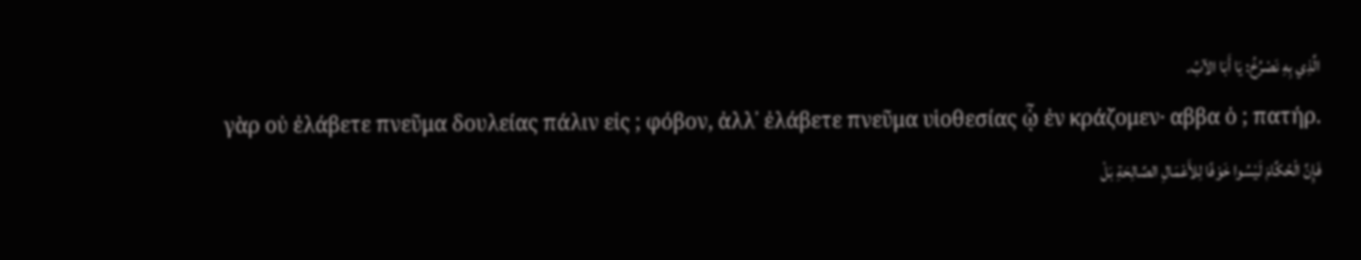الَّذِي بِهِ نَصْرُخُ: يَا أَبَا الآبُ.
γὰρ οὐ ἐλάβετε πνεῦμα δουλείας πάλιν εἰς ; φόβον, ἀλλ᾽ ἐλάβετε πνεῦμα υἱοθεσίας ᾧ ἐν κράζομεν· αββα ὁ ; πατήρ.
فَإِنَّ الْحُكَّامَ لَيْسُوا خَوْفًا لِلأَعْمَالِ الصَّالِحَةِ بَلْ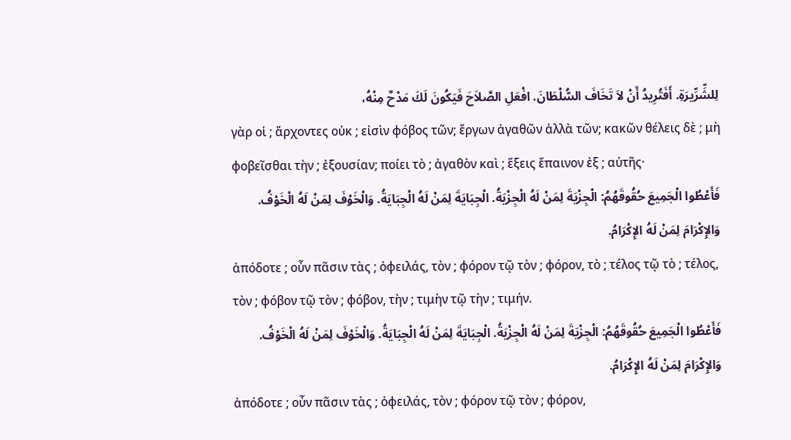لِلشِّرِّيرَةِ. أَفَتُرِيدُ أَنْ لاَ تَخَافَ السُّلْطَانَ. افْعَلِ الصَّلاَحَ فَيَكُونَ لَكَ مَدْحٌ مِنْهُ،
γὰρ οἱ ; ἄρχοντες οὐκ ; εἰσὶν φόβος τῶν; ἔργων ἀγαθῶν ἀλλὰ τῶν; κακῶν θέλεις δὲ ; μὴ φοβεῖσθαι τὴν ; ἐξουσίαν; ποίει τὸ ; ἀγαθὸν καὶ ; ἕξεις ἔπαινον ἐξ ; αὐτῆς·
فَأَعْطُوا الْجَمِيعَ حُقُوقَهُمُ: الْجِزْيَةَ لِمَنْ لَهُ الْجِزْيَةُ. الْجِبَايَةَ لِمَنْ لَهُ الْجِبَايَةُ. وَالْخَوْفَ لِمَنْ لَهُ الْخَوْفُ. وَالإِكْرَامَ لِمَنْ لَهُ الإِكْرَامُ.
ἀπόδοτε ; οὖν πᾶσιν τὰς ; ὀφειλάς, τὸν ; φόρον τῷ τὸν ; φόρον, τὸ ; τέλος τῷ τὸ ; τέλος, τὸν ; φόβον τῷ τὸν ; φόβον, τὴν ; τιμὴν τῷ τὴν ; τιμήν.
فَأَعْطُوا الْجَمِيعَ حُقُوقَهُمُ: الْجِزْيَةَ لِمَنْ لَهُ الْجِزْيَةُ. الْجِبَايَةَ لِمَنْ لَهُ الْجِبَايَةُ. وَالْخَوْفَ لِمَنْ لَهُ الْخَوْفُ. وَالإِكْرَامَ لِمَنْ لَهُ الإِكْرَامُ.
ἀπόδοτε ; οὖν πᾶσιν τὰς ; ὀφειλάς, τὸν ; φόρον τῷ τὸν ; φόρον,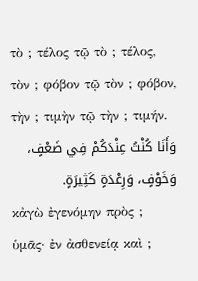τὸ ; τέλος τῷ τὸ ; τέλος, τὸν ; φόβον τῷ τὸν ; φόβον, τὴν ; τιμὴν τῷ τὴν ; τιμήν.
وَأَنَا كُنْتُ عِنْدَكُمْ فِي ضَعْفٍ، وَخَوْفٍ، وَرِعْدَةٍ كَثِيرَةٍ.
κἀγὼ ἐγενόμην πρὸς ; ὑμᾶς· ἐν ἀσθενείᾳ καὶ ;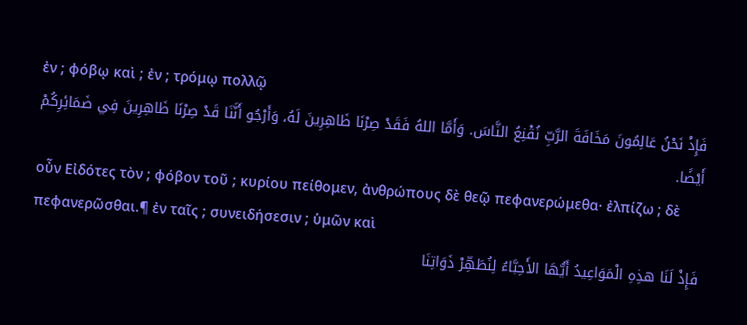ἐν ; φόβῳ καὶ ; ἐν ; τρόμῳ πολλῷ
فَإِذْ نَحْنُ عَالِمُونَ مَخَافَةَ الرَّبِّ نُقْنِعُ النَّاسَ. وَأَمَّا اللهُ فَقَدْ صِرْنَا ظَاهِرِينَ لَهُ، وَأَرْجُو أَنَّنَا قَدْ صِرْنَا ظَاهِرِينَ فِي ضَمَائِرِكُمْ أَيْضًا.
οὖν Εἰδότες τὸν ; φόβον τοῦ ; κυρίου πείθομεν, ἀνθρώπους δὲ θεῷ πεφανερώμεθα· ἐλπίζω ; δὲ πεφανερῶσθαι.¶ ἐν ταῖς ; συνειδήσεσιν ; ὑμῶν καὶ
فَإِذْ لَنَا هذِهِ الْمَوَاعِيدُ أَيُّهَا الأَحِبَّاءُ لِنُطَهِّرْ ذَوَاتِنَا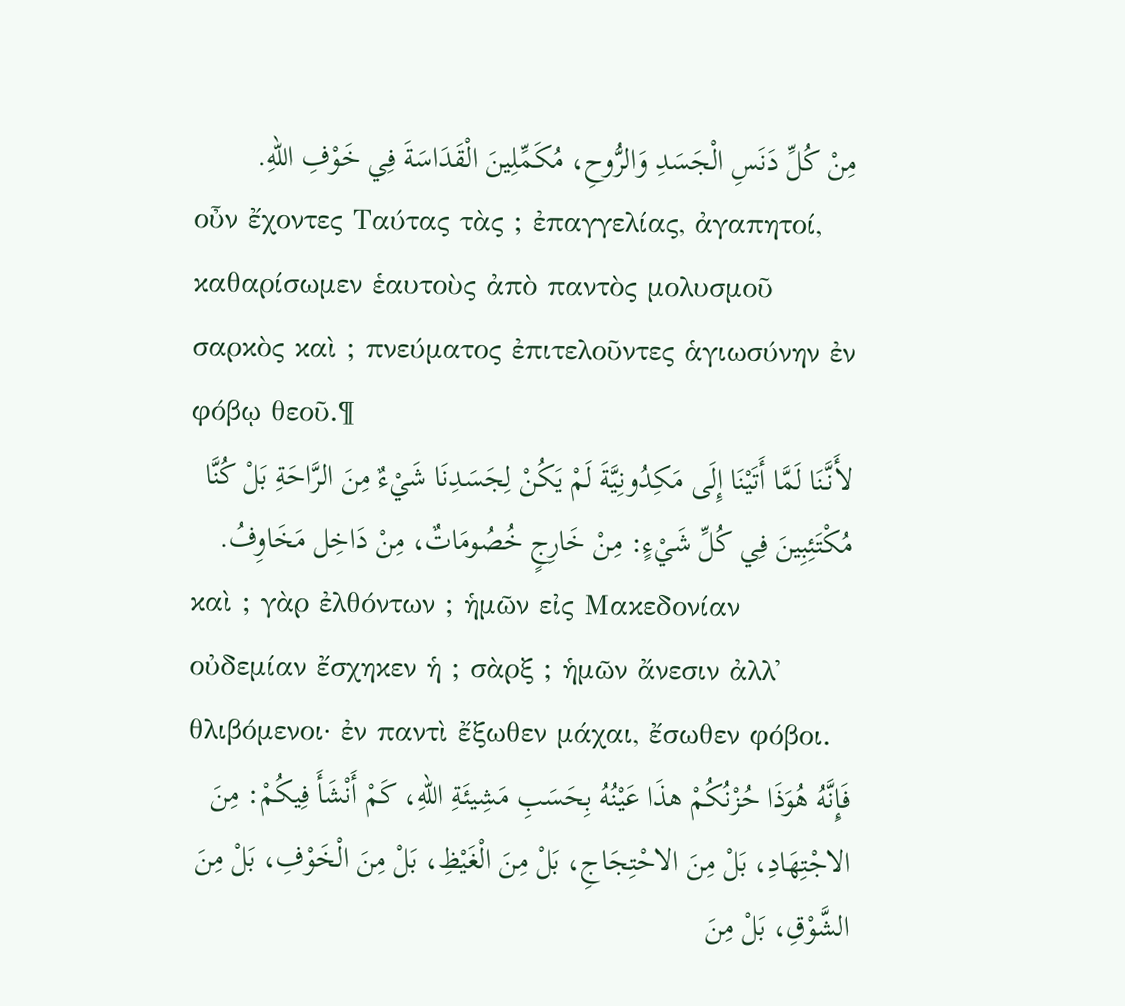مِنْ كُلِّ دَنَسِ الْجَسَدِ وَالرُّوحِ، مُكَمِّلِينَ الْقَدَاسَةَ فِي خَوْفِ اللهِ.
οὖν ἔχοντες Ταύτας τὰς ; ἐπαγγελίας, ἀγαπητοί, καθαρίσωμεν ἑαυτοὺς ἀπὸ παντὸς μολυσμοῦ σαρκὸς καὶ ; πνεύματος ἐπιτελοῦντες ἁγιωσύνην ἐν φόβῳ θεοῦ.¶
لأَنَّنَا لَمَّا أَتَيْنَا إِلَى مَكِدُونِيَّةَ لَمْ يَكُنْ لِجَسَدِنَا شَيْءٌ مِنَ الرَّاحَةِ بَلْ كُنَّا مُكْتَئِبِينَ فِي كُلِّ شَيْءٍ: مِنْ خَارِجٍ خُصُومَاتٌ، مِنْ دَاخِل مَخَاوِفُ.
καὶ ; γὰρ ἐλθόντων ; ἡμῶν εἰς Μακεδονίαν οὐδεμίαν ἔσχηκεν ἡ ; σὰρξ ; ἡμῶν ἄνεσιν ἀλλ᾽ θλιβόμενοι· ἐν παντὶ ἔξωθεν μάχαι, ἔσωθεν φόβοι.
فَإِنَّهُ هُوَذَا حُزْنُكُمْ هذَا عَيْنُهُ بِحَسَبِ مَشِيئَةِ اللهِ، كَمْ أَنْشَأَ فِيكُمْ: مِنَ الاجْتِهَادِ، بَلْ مِنَ الاحْتِجَاجِ، بَلْ مِنَ الْغَيْظِ، بَلْ مِنَ الْخَوْفِ، بَلْ مِنَ الشَّوْقِ، بَلْ مِنَ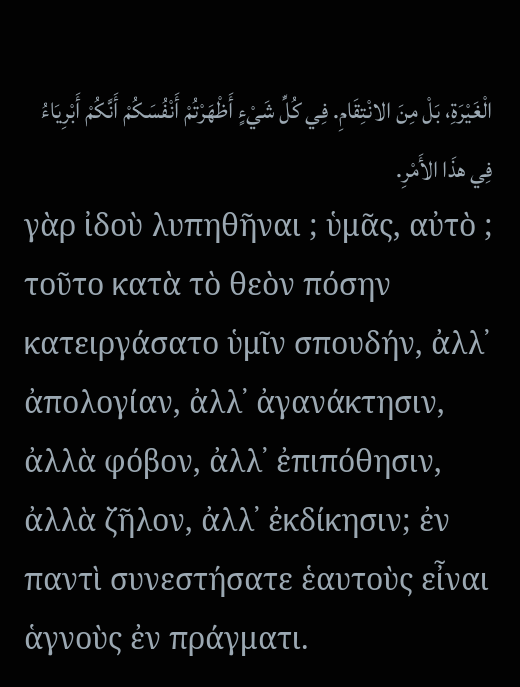الْغَيْرَةِ، بَلْ مِنَ الانْتِقَامِ. فِي كُلِّ شَيْءٍ أَظْهَرْتُمْ أَنْفُسَكُمْ أَنَّكُمْ أَبْرِيَاءُ فِي هذَا الأَمْرِ.
γὰρ ἰδοὺ λυπηθῆναι ; ὑμᾶς, αὐτὸ ; τοῦτο κατὰ τὸ θεὸν πόσην κατειργάσατο ὑμῖν σπουδήν, ἀλλ᾽ ἀπολογίαν, ἀλλ᾽ ἀγανάκτησιν, ἀλλὰ φόβον, ἀλλ᾽ ἐπιπόθησιν, ἀλλὰ ζῆλον, ἀλλ᾽ ἐκδίκησιν; ἐν παντὶ συνεστήσατε ἑαυτοὺς εἶναι ἁγνοὺς ἐν πράγματι.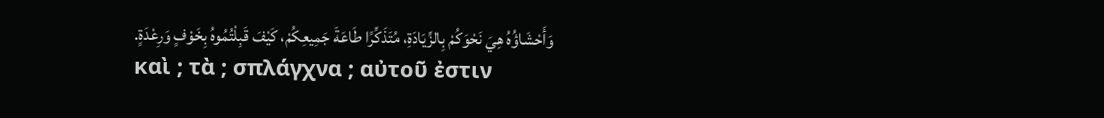وَأَحْشَاؤُهُ هِيَ نَحْوَكُمْ بِالزِّيَادَةِ، مُتَذَكِّرًا طَاعَةَ جَمِيعِكُمْ، كَيْفَ قَبِلْتُمُوهُ بِخَوْفٍ وَرِعْدَةٍ.
καὶ ; τὰ ; σπλάγχνα ; αὐτοῦ ἐστιν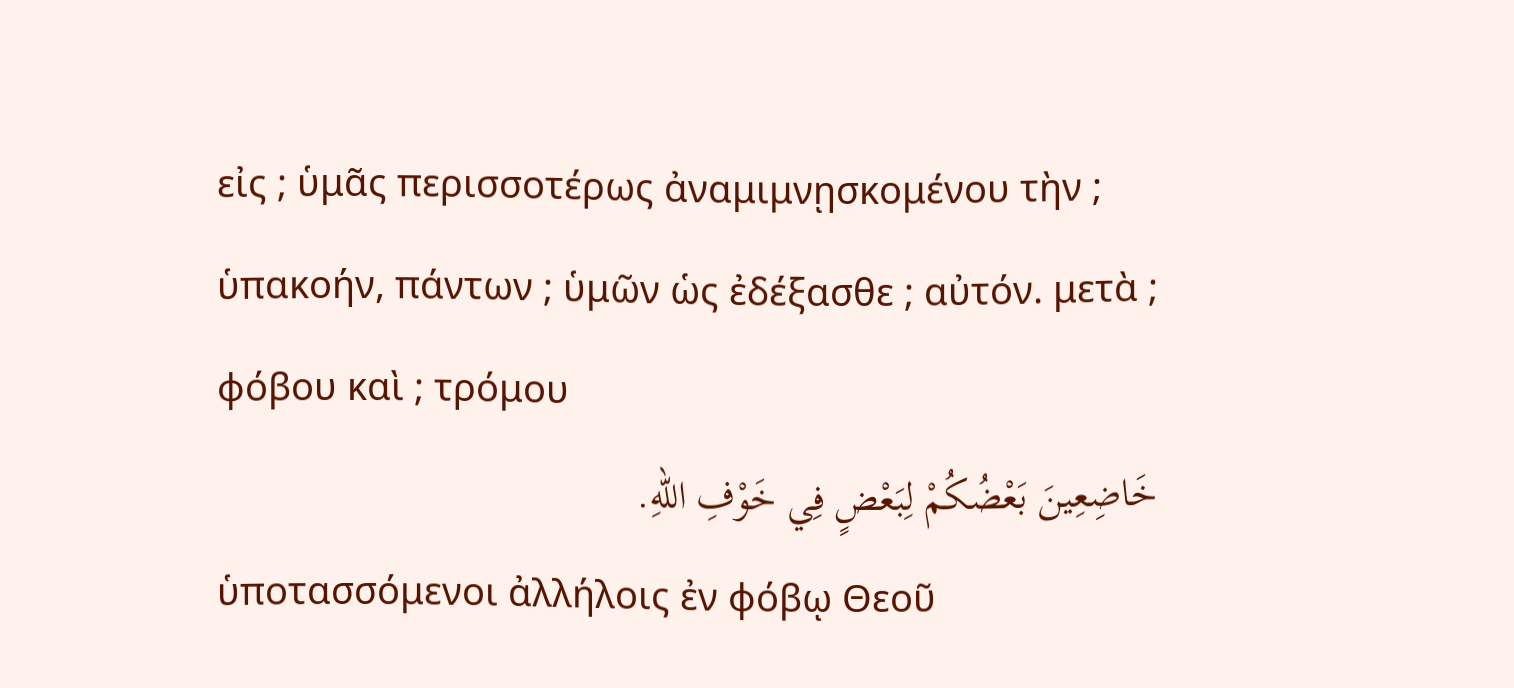εἰς ; ὑμᾶς περισσοτέρως ἀναμιμνῃσκομένου τὴν ; ὑπακοήν, πάντων ; ὑμῶν ὡς ἐδέξασθε ; αὐτόν. μετὰ ; φόβου καὶ ; τρόμου
خَاضِعِينَ بَعْضُكُمْ لِبَعْضٍ فِي خَوْفِ اللهِ.
ὑποτασσόμενοι ἀλλήλοις ἐν φόβῳ Θεοῦ